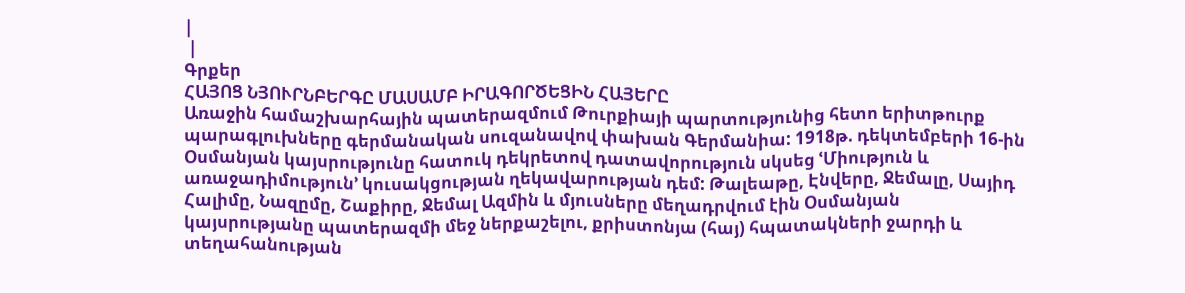|
 |
Գրքեր
ՀԱՅՈՑ ՆՅՈՒՐՆԲԵՐԳԸ ՄԱՍԱՄԲ ԻՐԱԳՈՐԾԵՑԻՆ ՀԱՅԵՐԸ
Առաջին համաշխարհային պատերազմում Թուրքիայի պարտությունից հետո երիտթուրք
պարագլուխները գերմանական սուզանավով փախան Գերմանիա: 1918թ. դեկտեմբերի 16-ին
Օսմանյան կայսրությունը հատուկ դեկրետով դատավորություն սկսեց ՙՄիություն և
առաջադիմություն՚ կուսակցության ղեկավարության դեմ: Թալեաթը, Էնվերը, Ջեմալը, Սայիդ
Հալիմը, Նազըմը, Շաքիրը, Ջեմալ Ազմին և մյուսները մեղադրվում էին Օսմանյան
կայսրությանը պատերազմի մեջ ներքաշելու, քրիստոնյա (հայ) հպատակների ջարդի և
տեղահանության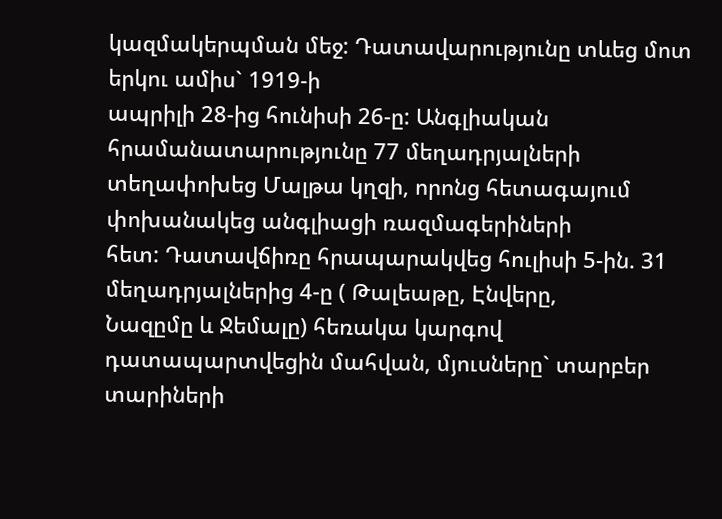կազմակերպման մեջ: Դատավարությունը տևեց մոտ երկու ամիս` 1919-ի
ապրիլի 28-ից հունիսի 26-ը: Անգլիական հրամանատարությունը 77 մեղադրյալների
տեղափոխեց Մալթա կղզի, որոնց հետագայում փոխանակեց անգլիացի ռազմագերիների
հետ: Դատավճիռը հրապարակվեց հուլիսի 5-ին. 31 մեղադրյալներից 4-ը ( Թալեաթը, Էնվերը,
Նազըմը և Ջեմալը) հեռակա կարգով դատապարտվեցին մահվան, մյուսները` տարբեր
տարիների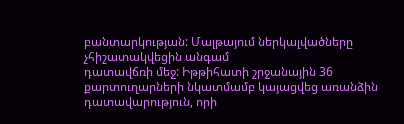բանտարկության: Մալթայում ներկալվածները չհիշատակվեցին անգամ
դատավճռի մեջ: Իթթիհատի շրջանային 36 քարտուղարների նկատմամբ կայացվեց առանձին
դատավարություն, որի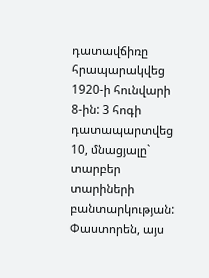դատավճիռը հրապարակվեց 1920-ի հունվարի 8-ին: 3 հոգի
դատապարտվեց 10, մնացյալը` տարբեր տարիների բանտարկության: Փաստորեն, այս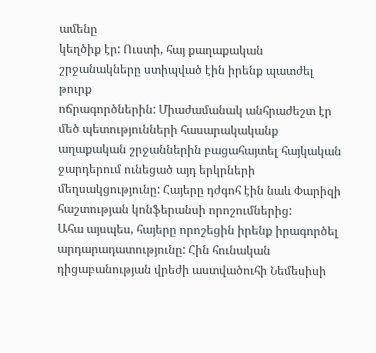ամենը
կեղծիք էր: Ուստի, հայ քաղաքական շրջանակները ստիպված էին իրենք պատժել թուրք
ոճրագործներին: Միաժամանակ անհրաժեշտ էր մեծ պետությունների հասարակականք
աղաքական շրջաններին բացահայտել հայկական ջարդերում ունեցած այդ երկրների
մեղսակցությունը: Հայերը դժգոհ էին նաև Փարիզի հաշտության կոնֆերանսի որոշումներից:
Ահա այսպես, հայերը որոշեցին իրենք իրագործել արդարադատությունը: Հին հունական
դիցաբանության վրեժի աստվածուհի Նեմեսիսի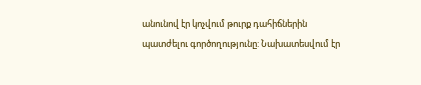անունով էր կոչվում թուրք դահիճներին
պատժելու գործողությունը: Նախատեսվում էր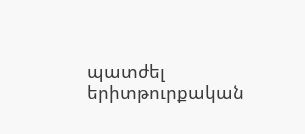պատժել երիտթուրքական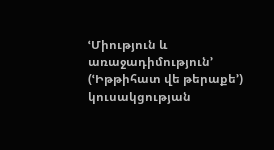ՙՄիություն և
առաջադիմություն՚ (ՙԻթթիհատ վե թերաքե՚) կուսակցության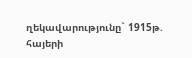ղեկավարությունը` 1915թ.
հայերի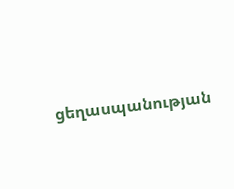ցեղասպանության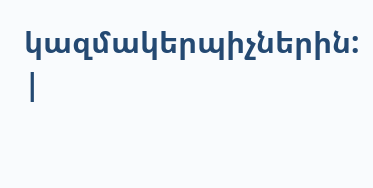կազմակերպիչներին:
|